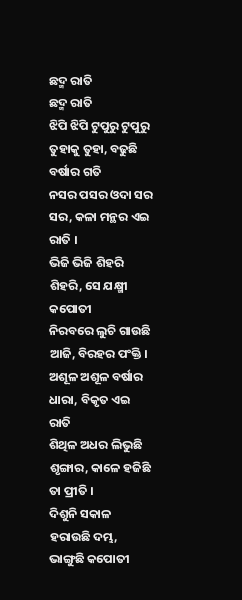ଛଦ୍ମ ରାତି
ଛଦ୍ମ ରାତି
ଝିପି ଝିପି ଟୁପୁରୁ ଟୁପୁରୁ ତୁହାକୁ ତୁହା, ବଢୁଛି ବର୍ଷାର ଗତି
ନସର ପସର ଓଦା ସର ସର, କଳା ମନ୍ଥର ଏଇ ରାତି ।
ଭିଜି ଭିଜି ଶିହରି ଶିହରି, ସେ ଯକ୍ଷ୍ମୀ କପୋତୀ
ନିରବରେ ଲୁଚି ଗାଉଛି ଆଜି, ବିରହର ପଂକ୍ତି ।
ଅଶୂଳ ଅଶୂଳ ବର୍ଷାର ଧାରା, ବିକୃତ ଏଇ ରାତି
ଶିଥିଳ ଅଧର ଲିଭୁଛି ଶୃଙ୍ଗାର, କାଳେ ହଜିଛି ତା ପ୍ରୀତି ।
ଦିଶୁନି ସକାଳ ହରାଉଛି ଦମ୍ଭ, ଭାଙ୍ଗୁଛି କପୋତୀ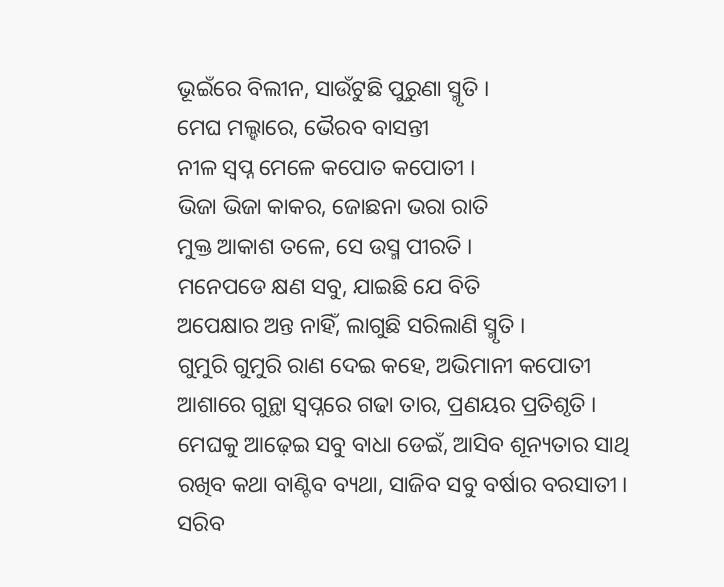ଭୂଇଁରେ ବିଲୀନ, ସାଉଁଟୁଛି ପୁରୁଣା ସ୍ମୃତି ।
ମେଘ ମଲ୍ହାରେ, ଭୈରବ ବାସନ୍ତୀ
ନୀଳ ସ୍ବପ୍ନ ମେଳେ କପୋତ କପୋତୀ ।
ଭିଜା ଭିଜା କାକର, ଜୋଛନା ଭରା ରାତି
ମୁକ୍ତ ଆକାଶ ତଳେ, ସେ ଉସ୍ମ ପୀରତି ।
ମନେପଡେ କ୍ଷଣ ସବୁ, ଯାଇଛି ଯେ ବିତି
ଅପେକ୍ଷାର ଅନ୍ତ ନାହିଁ, ଲାଗୁଛି ସରିଲାଣି ସ୍ମୃତି ।
ଗୁମୁରି ଗୁମୁରି ରାଣ ଦେଇ କହେ, ଅଭିମାନୀ କପୋତୀ
ଆଶାରେ ଗୁନ୍ଥା ସ୍ୱପ୍ନରେ ଗଢା ତାର, ପ୍ରଣୟର ପ୍ରତିଶୃତି ।
ମେଘକୁ ଆଢ଼େଇ ସବୁ ବାଧା ଡେଇଁ, ଆସିବ ଶୂନ୍ୟତାର ସାଥି
ରଖିବ କଥା ବାଣ୍ଟିବ ବ୍ୟଥା, ସାଜିବ ସବୁ ବର୍ଷାର ବରସାତୀ ।
ସରିବ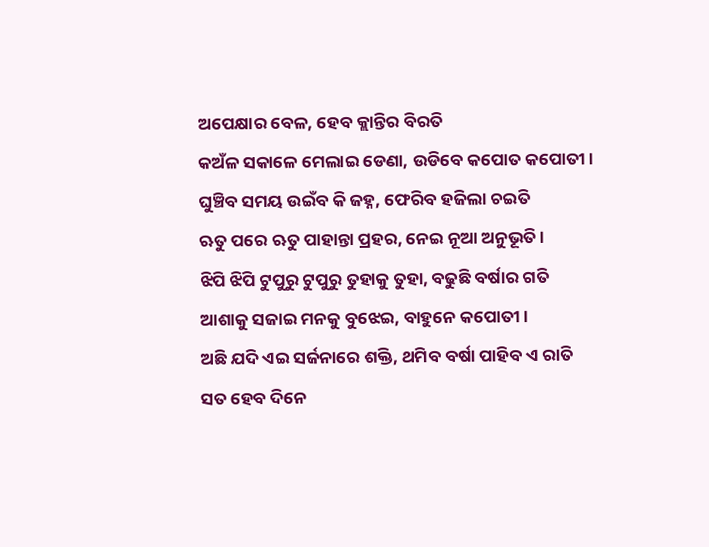ଅପେକ୍ଷାର ବେଳ, ହେବ କ୍ଲାନ୍ତିର ବିରତି
କଅଁଳ ସକାଳେ ମେଲାଇ ଡେଣା, ଉଡିବେ କପୋତ କପୋତୀ।
ଘୁଞ୍ଚିବ ସମୟ ଉଇଁବ କି ଜହ୍ନ, ଫେରିବ ହଜିଲା ଚଇତି
ଋତୁ ପରେ ଋତୁ ପାହାନ୍ତା ପ୍ରହର, ନେଇ ନୂଆ ଅନୁଭୂତି ।
ଝିପି ଝିପି ଟୁପୁରୁ ଟୁପୁରୁ ତୁହାକୁ ତୁହା, ବଢୁଛି ବର୍ଷାର ଗତି
ଆଶାକୁ ସଜାଇ ମନକୁ ବୁଝେଇ, ବାହୁନେ କପୋତୀ ।
ଅଛି ଯଦି ଏଇ ସର୍ଜନାରେ ଶକ୍ତି, ଥମିବ ବର୍ଷା ପାହିବ ଏ ରାତି
ସତ ହେବ ଦିନେ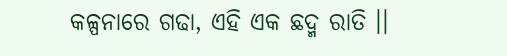କଳ୍ପନାରେ ଗଢା, ଏହି ଏକ ଛଦ୍ମ ରାତି ।।